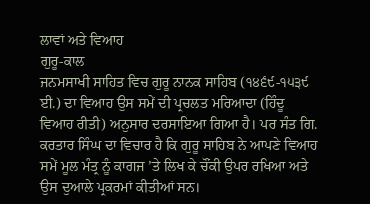ਲਾਵਾਂ ਅਤੇ ਵਿਆਹ
ਗੁਰੂ-ਕਾਲ
ਜਨਮਸਾਖੀ ਸਾਹਿਤ ਵਿਚ ਗੁਰੂ ਨਾਨਕ ਸਾਹਿਬ (੧੪੬੯-੧੫੩੯ ਈ.) ਦਾ ਵਿਆਹ ਉਸ ਸਮੇਂ ਦੀ ਪ੍ਰਚਲਤ ਮਰਿਆਦਾ (ਹਿੰਦੂ ਵਿਆਹ ਰੀਤੀ) ਅਨੁਸਾਰ ਦਰਸਾਇਆ ਗਿਆ ਹੈ। ਪਰ ਸੰਤ ਗਿ. ਕਰਤਾਰ ਸਿੰਘ ਦਾ ਵਿਚਾਰ ਹੈ ਕਿ ਗੁਰੂ ਸਾਹਿਬ ਨੇ ਆਪਣੇ ਵਿਆਹ ਸਮੇਂ ਮੂਲ ਮੰਤ੍ਰ ਨੂੰ ਕਾਗਜ ’ਤੇ ਲਿਖ ਕੇ ਚੌਂਕੀ ਉਪਰ ਰਖਿਆ ਅਤੇ ਉਸ ਦੁਆਲੇ ਪ੍ਰਕਰਮਾਂ ਕੀਤੀਆਂ ਸਨ।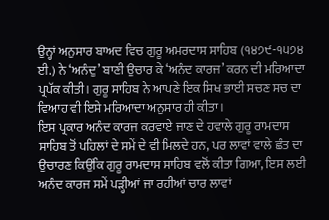ਉਨ੍ਹਾਂ ਅਨੁਸਾਰ ਬਾਅਦ ਵਿਚ ਗੁਰੂ ਅਮਰਦਾਸ ਸਾਹਿਬ (੧੪੭੯-੧੫੭੪ ਈ.) ਨੇ ‘ਅਨੰਦੁ’ ਬਾਣੀ ਉਚਾਰ ਕੇ ‘ਅਨੰਦ ਕਾਰਜ’ ਕਰਨ ਦੀ ਮਰਿਆਦਾ ਪ੍ਰਪੱਕ ਕੀਤੀ। ਗੁਰੂ ਸਾਹਿਬ ਨੇ ਆਪਣੇ ਇਕ ਸਿਖ ਭਾਈ ਸਚਣ ਸਚ ਦਾ ਵਿਆਹ ਵੀ ਇਸੇ ਮਰਿਆਦਾ ਅਨੁਸਾਰ ਹੀ ਕੀਤਾ।
ਇਸ ਪ੍ਰਕਾਰ ਅਨੰਦ ਕਾਰਜ ਕਰਵਾਏ ਜਾਣ ਦੇ ਹਵਾਲੇ ਗੁਰੂ ਰਾਮਦਾਸ ਸਾਹਿਬ ਤੋਂ ਪਹਿਲਾਂ ਦੇ ਸਮੇਂ ਦੇ ਵੀ ਮਿਲਦੇ ਹਨ, ਪਰ ਲਾਵਾਂ ਵਾਲੇ ਛੰਤ ਦਾ ਉਚਾਰਣ ਕਿਉਂਕਿ ਗੁਰੂ ਰਾਮਦਾਸ ਸਾਹਿਬ ਵਲੋਂ ਕੀਤਾ ਗਿਆ, ਇਸ ਲਈ ਅਨੰਦ ਕਾਰਜ ਸਮੇਂ ਪੜ੍ਹੀਆਂ ਜਾ ਰਹੀਆਂ ਚਾਰ ਲਾਵਾਂ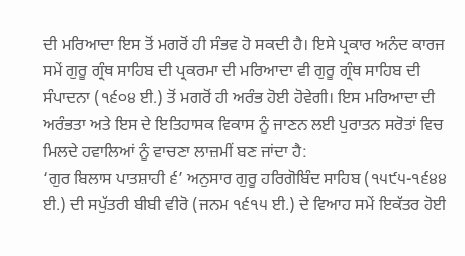ਦੀ ਮਰਿਆਦਾ ਇਸ ਤੋਂ ਮਗਰੋਂ ਹੀ ਸੰਭਵ ਹੋ ਸਕਦੀ ਹੈ। ਇਸੇ ਪ੍ਰਕਾਰ ਅਨੰਦ ਕਾਰਜ ਸਮੇਂ ਗੁਰੂ ਗ੍ਰੰਥ ਸਾਹਿਬ ਦੀ ਪ੍ਰਕਰਮਾ ਦੀ ਮਰਿਆਦਾ ਵੀ ਗੁਰੂ ਗ੍ਰੰਥ ਸਾਹਿਬ ਦੀ ਸੰਪਾਦਨਾ (੧੬੦੪ ਈ.) ਤੋਂ ਮਗਰੋਂ ਹੀ ਅਰੰਭ ਹੋਈ ਹੋਵੇਗੀ। ਇਸ ਮਰਿਆਦਾ ਦੀ ਅਰੰਭਤਾ ਅਤੇ ਇਸ ਦੇ ਇਤਿਹਾਸਕ ਵਿਕਾਸ ਨੂੰ ਜਾਣਨ ਲਈ ਪੁਰਾਤਨ ਸਰੋਤਾਂ ਵਿਚ ਮਿਲਦੇ ਹਵਾਲਿਆਂ ਨੂੰ ਵਾਚਣਾ ਲਾਜ਼ਮੀਂ ਬਣ ਜਾਂਦਾ ਹੈ:
‘ਗੁਰ ਬਿਲਾਸ ਪਾਤਸ਼ਾਹੀ ੬’ ਅਨੁਸਾਰ ਗੁਰੂ ਹਰਿਗੋਬਿੰਦ ਸਾਹਿਬ (੧੫੯੫-੧੬੪੪ ਈ.) ਦੀ ਸਪੁੱਤਰੀ ਬੀਬੀ ਵੀਰੋ (ਜਨਮ ੧੬੧੫ ਈ.) ਦੇ ਵਿਆਹ ਸਮੇਂ ਇਕੱਤਰ ਹੋਈ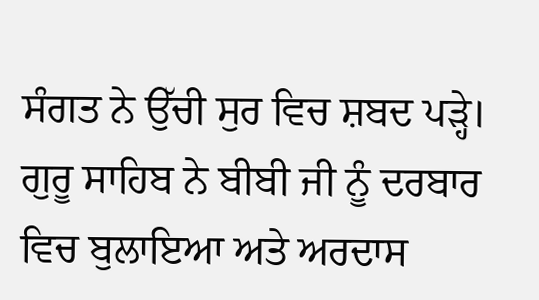ਸੰਗਤ ਨੇ ਉੱਚੀ ਸੁਰ ਵਿਚ ਸ਼ਬਦ ਪੜ੍ਹੇ। ਗੁਰੂ ਸਾਹਿਬ ਨੇ ਬੀਬੀ ਜੀ ਨੂੰ ਦਰਬਾਰ ਵਿਚ ਬੁਲਾਇਆ ਅਤੇ ਅਰਦਾਸ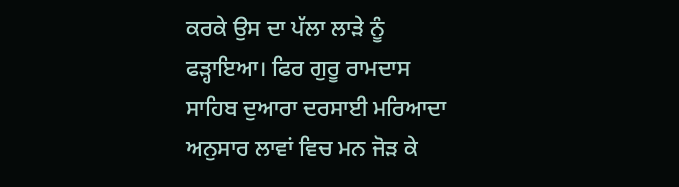ਕਰਕੇ ਉਸ ਦਾ ਪੱਲਾ ਲਾੜੇ ਨੂੰ ਫੜ੍ਹਾਇਆ। ਫਿਰ ਗੁਰੂ ਰਾਮਦਾਸ ਸਾਹਿਬ ਦੁਆਰਾ ਦਰਸਾਈ ਮਰਿਆਦਾ ਅਨੁਸਾਰ ਲਾਵਾਂ ਵਿਚ ਮਨ ਜੋੜ ਕੇ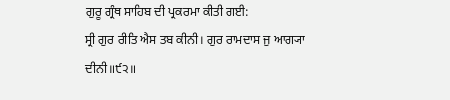ਗੁਰੂ ਗ੍ਰੰਥ ਸਾਹਿਬ ਦੀ ਪ੍ਰਕਰਮਾ ਕੀਤੀ ਗਈ:
ਸ੍ਰੀ ਗੁਰ ਰੀਤਿ ਐਸ ਤਬ ਕੀਨੀ। ਗੁਰ ਰਾਮਦਾਸ ਜੁ ਆਗ੍ਯਾ ਦੀਨੀ॥੯੨॥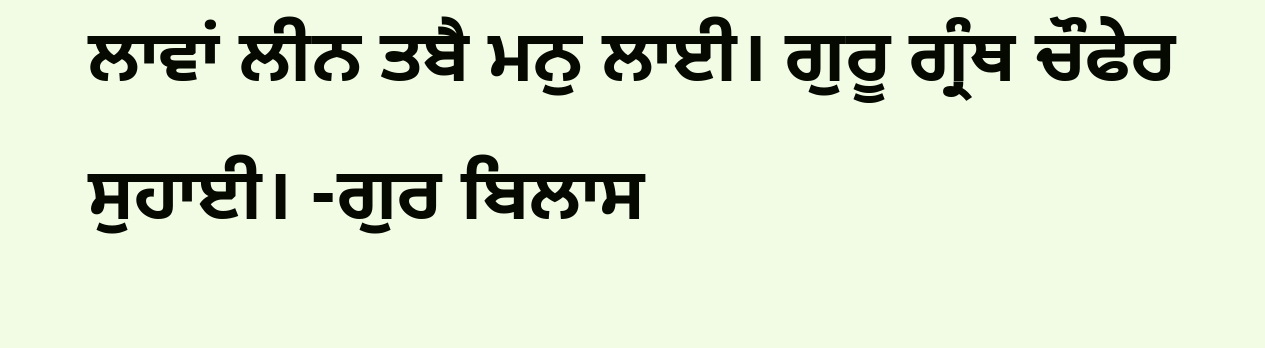ਲਾਵਾਂ ਲੀਨ ਤਬੈ ਮਨੁ ਲਾਈ। ਗੁਰੂ ਗ੍ਰੰਥ ਚੌਫੇਰ ਸੁਹਾਈ। -ਗੁਰ ਬਿਲਾਸ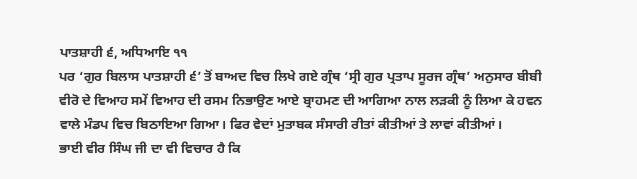ਪਾਤਸ਼ਾਹੀ ੬, ਅਧਿਆਇ ੧੧
ਪਰ ‘ਗੁਰ ਬਿਲਾਸ ਪਾਤਸ਼ਾਹੀ ੬’ ਤੋਂ ਬਾਅਦ ਵਿਚ ਲਿਖੇ ਗਏ ਗ੍ਰੰਥ ‘ਸ੍ਰੀ ਗੁਰ ਪ੍ਰਤਾਪ ਸੂਰਜ ਗ੍ਰੰਥ’ ਅਨੁਸਾਰ ਬੀਬੀ ਵੀਰੋ ਦੇ ਵਿਆਹ ਸਮੇਂ ਵਿਆਹ ਦੀ ਰਸਮ ਨਿਭਾਉਣ ਆਏ ਬ੍ਰਾਹਮਣ ਦੀ ਆਗਿਆ ਨਾਲ ਲੜਕੀ ਨੂੰ ਲਿਆ ਕੇ ਹਵਨ ਵਾਲੇ ਮੰਡਪ ਵਿਚ ਬਿਠਾਇਆ ਗਿਆ। ਫਿਰ ਵੇਦਾਂ ਮੁਤਾਬਕ ਸੰਸਾਰੀ ਰੀਤਾਂ ਕੀਤੀਆਂ ਤੇ ਲਾਵਾਂ ਕੀਤੀਆਂ।
ਭਾਈ ਵੀਰ ਸਿੰਘ ਜੀ ਦਾ ਵੀ ਵਿਚਾਰ ਹੈ ਕਿ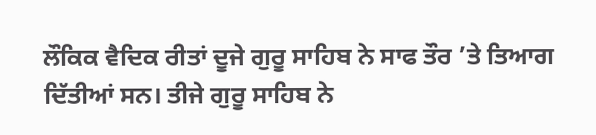ਲੌਕਿਕ ਵੈਦਿਕ ਰੀਤਾਂ ਦੂਜੇ ਗੁਰੂ ਸਾਹਿਬ ਨੇ ਸਾਫ ਤੌਰ ’ਤੇ ਤਿਆਗ ਦਿੱਤੀਆਂ ਸਨ। ਤੀਜੇ ਗੁਰੂ ਸਾਹਿਬ ਨੇ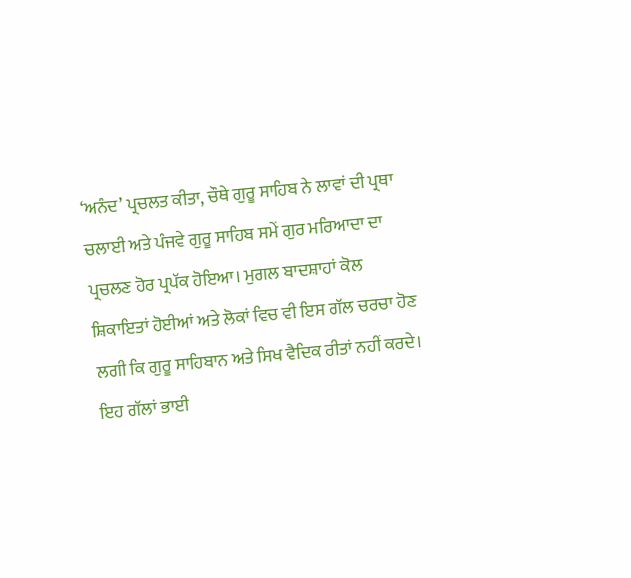‘ਅਨੰਦ’ ਪ੍ਰਚਲਤ ਕੀਤਾ, ਚੌਥੇ ਗੁਰੂ ਸਾਹਿਬ ਨੇ ਲਾਵਾਂ ਦੀ ਪ੍ਰਥਾ ਚਲਾਈ ਅਤੇ ਪੰਜਵੇ ਗੁਰੂ ਸਾਹਿਬ ਸਮੇਂ ਗੁਰ ਮਰਿਆਦਾ ਦਾ ਪ੍ਰਚਲਣ ਹੋਰ ਪ੍ਰਪੱਕ ਹੋਇਆ। ਮੁਗਲ ਬਾਦਸ਼ਾਹਾਂ ਕੋਲ ਸ਼ਿਕਾਇਤਾਂ ਹੋਈਆਂ ਅਤੇ ਲੋਕਾਂ ਵਿਚ ਵੀ ਇਸ ਗੱਲ ਚਰਚਾ ਹੋਣ ਲਗੀ ਕਿ ਗੁਰੂ ਸਾਹਿਬਾਨ ਅਤੇ ਸਿਖ ਵੈਦਿਕ ਰੀਤਾਂ ਨਹੀਂ ਕਰਦੇ। ਇਹ ਗੱਲਾਂ ਭਾਈ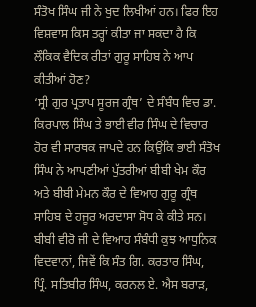ਸੰਤੋਖ ਸਿੰਘ ਜੀ ਨੇ ਖੁਦ ਲਿਖੀਆਂ ਹਨ। ਫਿਰ ਇਹ ਵਿਸ਼ਵਾਸ ਕਿਸ ਤਰ੍ਹਾਂ ਕੀਤਾ ਜਾ ਸਕਦਾ ਹੈ ਕਿ ਲੌਕਿਕ ਵੈਦਿਕ ਰੀਤਾਂ ਗੁਰੂ ਸਾਹਿਬ ਨੇ ਆਪ ਕੀਤੀਆਂ ਹੋਣ?
‘ਸ੍ਰੀ ਗੁਰ ਪ੍ਰਤਾਪ ਸੂਰਜ ਗ੍ਰੰਥ’ ਦੇ ਸੰਬੰਧ ਵਿਚ ਡਾ. ਕਿਰਪਾਲ ਸਿੰਘ ਤੇ ਭਾਈ ਵੀਰ ਸਿੰਘ ਦੇ ਵਿਚਾਰ ਹੋਰ ਵੀ ਸਾਰਥਕ ਜਾਪਦੇ ਹਨ ਕਿਉਂਕਿ ਭਾਈ ਸੰਤੋਖ ਸਿੰਘ ਨੇ ਆਪਣੀਆਂ ਪੁੱਤਰੀਆਂ ਬੀਬੀ ਖੇਮ ਕੌਰ ਅਤੇ ਬੀਬੀ ਮੇਮਨ ਕੌਰ ਦੇ ਵਿਆਹ ਗੁਰੂ ਗ੍ਰੰਥ ਸਾਹਿਬ ਦੇ ਹਜੂਰ ਅਰਦਾਸਾ ਸੋਧ ਕੇ ਕੀਤੇ ਸਨ।
ਬੀਬੀ ਵੀਰੋ ਜੀ ਦੇ ਵਿਆਹ ਸੰਬੰਧੀ ਕੁਝ ਆਧੁਨਿਕ ਵਿਦਵਾਨਾਂ, ਜਿਵੇਂ ਕਿ ਸੰਤ ਗਿ. ਕਰਤਾਰ ਸਿੰਘ, ਪ੍ਰਿੰ. ਸਤਿਬੀਰ ਸਿੰਘ, ਕਰਨਲ ਏ. ਐਸ ਬਰਾੜ,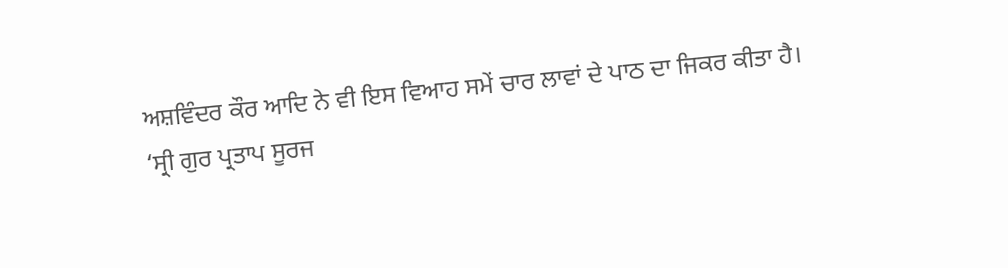ਅਸ਼ਵਿੰਦਰ ਕੌਰ ਆਦਿ ਨੇ ਵੀ ਇਸ ਵਿਆਹ ਸਮੇਂ ਚਾਰ ਲਾਵਾਂ ਦੇ ਪਾਠ ਦਾ ਜਿਕਰ ਕੀਤਾ ਹੈ।
‘ਸ੍ਰੀ ਗੁਰ ਪ੍ਰਤਾਪ ਸੂਰਜ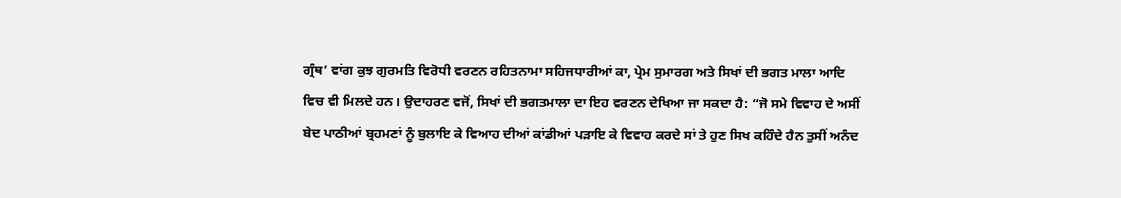ਗ੍ਰੰਥ’ ਵਾਂਗ ਕੁਝ ਗੁਰਮਤਿ ਵਿਰੋਧੀ ਵਰਣਨ ਰਹਿਤਨਾਮਾ ਸਹਿਜਧਾਰੀਆਂ ਕਾ, ਪ੍ਰੇਮ ਸੁਮਾਰਗ ਅਤੇ ਸਿਖਾਂ ਦੀ ਭਗਤ ਮਾਲਾ ਆਦਿ ਵਿਚ ਵੀ ਮਿਲਦੇ ਹਨ। ਉਦਾਹਰਣ ਵਜੋਂ, ਸਿਖਾਂ ਦੀ ਭਗਤਮਾਲਾ ਦਾ ਇਹ ਵਰਣਨ ਦੇਖਿਆ ਜਾ ਸਕਦਾ ਹੈ: “ਜੋ ਸਮੇ ਵਿਵਾਹ ਦੇ ਅਸੀਂ ਬੇਦ ਪਾਠੀਆਂ ਬ੍ਰਹਮਣਾਂ ਨੂੰ ਬੁਲਾਇ ਕੇ ਵਿਆਹ ਦੀਆਂ ਕਾਂਡੀਆਂ ਪੜਾਇ ਕੇ ਵਿਵਾਹ ਕਰਦੇ ਸਾਂ ਤੇ ਹੁਣ ਸਿਖ ਕਹਿੰਦੇ ਹੈਨ ਤੁਸੀਂ ਅਨੰਦ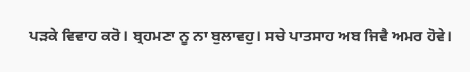ਪੜਕੇ ਵਿਵਾਹ ਕਰੋ। ਬ੍ਰਹਮਣਾ ਨੂ ਨਾ ਬੁਲਾਵਹੁ। ਸਚੇ ਪਾਤਸਾਹ ਅਬ ਜਿਵੈ ਅਮਰ ਹੋਵੇ।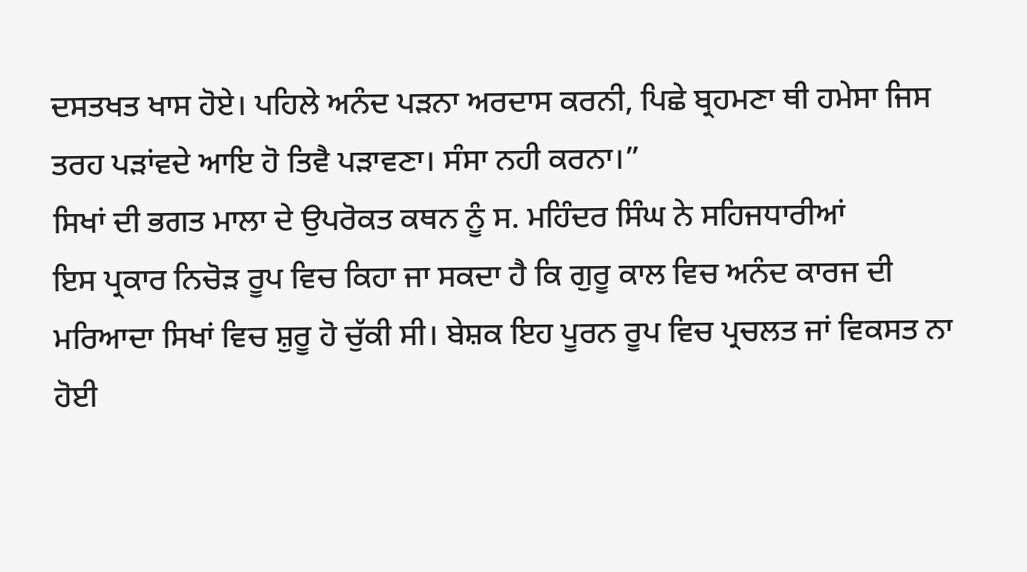ਦਸਤਖਤ ਖਾਸ ਹੋਏ। ਪਹਿਲੇ ਅਨੰਦ ਪੜਨਾ ਅਰਦਾਸ ਕਰਨੀ, ਪਿਛੇ ਬ੍ਰਹਮਣਾ ਥੀ ਹਮੇਸਾ ਜਿਸ ਤਰਹ ਪੜਾਂਵਦੇ ਆਇ ਹੋ ਤਿਵੈ ਪੜਾਵਣਾ। ਸੰਸਾ ਨਹੀ ਕਰਨਾ।”
ਸਿਖਾਂ ਦੀ ਭਗਤ ਮਾਲਾ ਦੇ ਉਪਰੋਕਤ ਕਥਨ ਨੂੰ ਸ. ਮਹਿੰਦਰ ਸਿੰਘ ਨੇ ਸਹਿਜਧਾਰੀਆਂ
ਇਸ ਪ੍ਰਕਾਰ ਨਿਚੋੜ ਰੂਪ ਵਿਚ ਕਿਹਾ ਜਾ ਸਕਦਾ ਹੈ ਕਿ ਗੁਰੂ ਕਾਲ ਵਿਚ ਅਨੰਦ ਕਾਰਜ ਦੀ ਮਰਿਆਦਾ ਸਿਖਾਂ ਵਿਚ ਸ਼ੁਰੂ ਹੋ ਚੁੱਕੀ ਸੀ। ਬੇਸ਼ਕ ਇਹ ਪੂਰਨ ਰੂਪ ਵਿਚ ਪ੍ਰਚਲਤ ਜਾਂ ਵਿਕਸਤ ਨਾ ਹੋਈ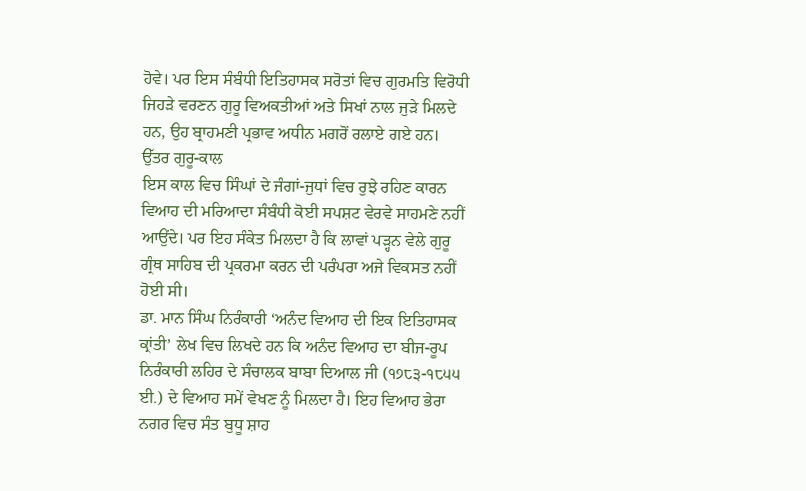ਹੋਵੇ। ਪਰ ਇਸ ਸੰਬੰਧੀ ਇਤਿਹਾਸਕ ਸਰੋਤਾਂ ਵਿਚ ਗੁਰਮਤਿ ਵਿਰੋਧੀ ਜਿਹੜੇ ਵਰਣਨ ਗੁਰੂ ਵਿਅਕਤੀਆਂ ਅਤੇ ਸਿਖਾਂ ਨਾਲ ਜੁੜੇ ਮਿਲਦੇ ਹਨ, ਉਹ ਬ੍ਰਾਹਮਣੀ ਪ੍ਰਭਾਵ ਅਧੀਨ ਮਗਰੋਂ ਰਲਾਏ ਗਏ ਹਨ।
ਉੱਤਰ ਗੁਰੂ-ਕਾਲ
ਇਸ ਕਾਲ ਵਿਚ ਸਿੰਘਾਂ ਦੇ ਜੰਗਾਂ-ਜੁਧਾਂ ਵਿਚ ਰੁਝੇ ਰਹਿਣ ਕਾਰਨ ਵਿਆਹ ਦੀ ਮਰਿਆਦਾ ਸੰਬੰਧੀ ਕੋਈ ਸਪਸ਼ਟ ਵੇਰਵੇ ਸਾਹਮਣੇ ਨਹੀਂ ਆਉਂਦੇ। ਪਰ ਇਹ ਸੰਕੇਤ ਮਿਲਦਾ ਹੈ ਕਿ ਲਾਵਾਂ ਪੜ੍ਹਨ ਵੇਲੇ ਗੁਰੂ ਗ੍ਰੰਥ ਸਾਹਿਬ ਦੀ ਪ੍ਰਕਰਮਾ ਕਰਨ ਦੀ ਪਰੰਪਰਾ ਅਜੇ ਵਿਕਸਤ ਨਹੀਂ ਹੋਈ ਸੀ।
ਡਾ. ਮਾਨ ਸਿੰਘ ਨਿਰੰਕਾਰੀ ‘ਅਨੰਦ ਵਿਆਹ ਦੀ ਇਕ ਇਤਿਹਾਸਕ ਕ੍ਰਾਂਤੀ’ ਲੇਖ ਵਿਚ ਲਿਖਦੇ ਹਨ ਕਿ ਅਨੰਦ ਵਿਆਹ ਦਾ ਬੀਜ-ਰੂਪ ਨਿਰੰਕਾਰੀ ਲਹਿਰ ਦੇ ਸੰਚਾਲਕ ਬਾਬਾ ਦਿਆਲ ਜੀ (੧੭੮੩-੧੮੫੫ ਈ.) ਦੇ ਵਿਆਹ ਸਮੇਂ ਵੇਖਣ ਨੂੰ ਮਿਲਦਾ ਹੈ। ਇਹ ਵਿਆਹ ਭੇਰਾ ਨਗਰ ਵਿਚ ਸੰਤ ਬੁਧੂ ਸ਼ਾਹ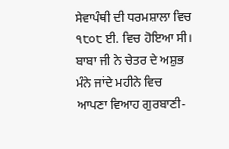ਸੇਵਾਪੰਥੀ ਦੀ ਧਰਮਸ਼ਾਲਾ ਵਿਚ ੧੮੦੮ ਈ. ਵਿਚ ਹੋਇਆ ਸੀ। ਬਾਬਾ ਜੀ ਨੇ ਚੇਤਰ ਦੇ ਅਸ਼ੁਭ ਮੰਨੇ ਜਾਂਦੇ ਮਹੀਨੇ ਵਿਚ ਆਪਣਾ ਵਿਆਹ ਗੁਰਬਾਣੀ-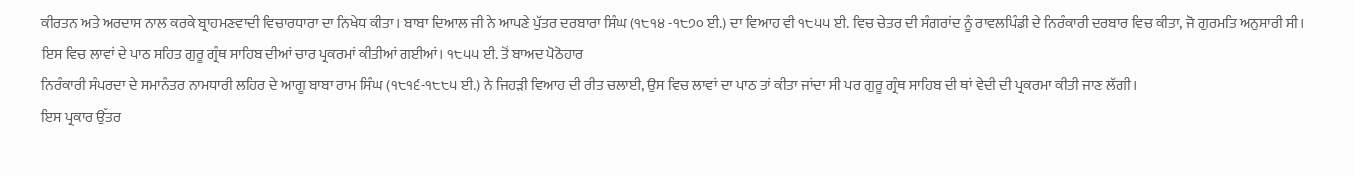ਕੀਰਤਨ ਅਤੇ ਅਰਦਾਸ ਨਾਲ ਕਰਕੇ ਬ੍ਰਾਹਮਣਵਾਦੀ ਵਿਚਾਰਧਾਰਾ ਦਾ ਨਿਖੇਧ ਕੀਤਾ। ਬਾਬਾ ਦਿਆਲ ਜੀ ਨੇ ਆਪਣੇ ਪੁੱਤਰ ਦਰਬਾਰਾ ਸਿੰਘ (੧੮੧੪ -੧੮੭੦ ਈ.) ਦਾ ਵਿਆਹ ਵੀ ੧੮੫੫ ਈ. ਵਿਚ ਚੇਤਰ ਦੀ ਸੰਗਰਾਂਦ ਨੂੰ ਰਾਵਲਪਿੰਡੀ ਦੇ ਨਿਰੰਕਾਰੀ ਦਰਬਾਰ ਵਿਚ ਕੀਤਾ, ਜੋ ਗੁਰਮਤਿ ਅਨੁਸਾਰੀ ਸੀ। ਇਸ ਵਿਚ ਲਾਵਾਂ ਦੇ ਪਾਠ ਸਹਿਤ ਗੁਰੂ ਗ੍ਰੰਥ ਸਾਹਿਬ ਦੀਆਂ ਚਾਰ ਪ੍ਰਕਰਮਾਂ ਕੀਤੀਆਂ ਗਈਆਂ। ੧੮੫੫ ਈ. ਤੋਂ ਬਾਅਦ ਪੋਠੋਹਾਰ
ਨਿਰੰਕਾਰੀ ਸੰਪਰਦਾ ਦੇ ਸਮਾਨੰਤਰ ਨਾਮਧਾਰੀ ਲਹਿਰ ਦੇ ਆਗੂ ਬਾਬਾ ਰਾਮ ਸਿੰਘ (੧੮੧੬-੧੮੮੫ ਈ.) ਨੇ ਜਿਹੜੀ ਵਿਆਹ ਦੀ ਰੀਤ ਚਲਾਈ, ਉਸ ਵਿਚ ਲਾਵਾਂ ਦਾ ਪਾਠ ਤਾਂ ਕੀਤਾ ਜਾਂਦਾ ਸੀ ਪਰ ਗੁਰੂ ਗ੍ਰੰਥ ਸਾਹਿਬ ਦੀ ਥਾਂ ਵੇਦੀ ਦੀ ਪ੍ਰਕਰਮਾ ਕੀਤੀ ਜਾਣ ਲੱਗੀ।
ਇਸ ਪ੍ਰਕਾਰ ਉੱਤਰ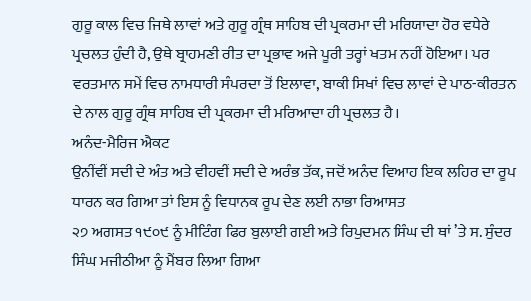ਗੁਰੂ ਕਾਲ ਵਿਚ ਜਿਥੇ ਲਾਵਾਂ ਅਤੇ ਗੁਰੂ ਗ੍ਰੰਥ ਸਾਹਿਬ ਦੀ ਪ੍ਰਕਰਮਾ ਦੀ ਮਰਿਯਾਦਾ ਹੋਰ ਵਧੇਰੇ ਪ੍ਰਚਲਤ ਹੁੰਦੀ ਹੈ, ਉਥੇ ਬ੍ਰਾਹਮਣੀ ਰੀਤ ਦਾ ਪ੍ਰਭਾਵ ਅਜੇ ਪੂਰੀ ਤਰ੍ਹਾਂ ਖਤਮ ਨਹੀਂ ਹੋਇਆ। ਪਰ ਵਰਤਮਾਨ ਸਮੇਂ ਵਿਚ ਨਾਮਧਾਰੀ ਸੰਪਰਦਾ ਤੋਂ ਇਲਾਵਾ, ਬਾਕੀ ਸਿਖਾਂ ਵਿਚ ਲਾਵਾਂ ਦੇ ਪਾਠ-ਕੀਰਤਨ ਦੇ ਨਾਲ ਗੁਰੂ ਗ੍ਰੰਥ ਸਾਹਿਬ ਦੀ ਪ੍ਰਕਰਮਾ ਦੀ ਮਰਿਆਦਾ ਹੀ ਪ੍ਰਚਲਤ ਹੈ।
ਅਨੰਦ-ਮੈਰਿਜ ਐਕਟ
ਉਨੀਂਵੀਂ ਸਦੀ ਦੇ ਅੰਤ ਅਤੇ ਵੀਹਵੀਂ ਸਦੀ ਦੇ ਅਰੰਭ ਤੱਕ, ਜਦੋਂ ਅਨੰਦ ਵਿਆਹ ਇਕ ਲਹਿਰ ਦਾ ਰੂਪ ਧਾਰਨ ਕਰ ਗਿਆ ਤਾਂ ਇਸ ਨੂੰ ਵਿਧਾਨਕ ਰੂਪ ਦੇਣ ਲਈ ਨਾਭਾ ਰਿਆਸਤ
੨੭ ਅਗਸਤ ੧੯੦੯ ਨੂੰ ਮੀਟਿੰਗ ਫਿਰ ਬੁਲਾਈ ਗਈ ਅਤੇ ਰਿਪੁਦਮਨ ਸਿੰਘ ਦੀ ਥਾਂ ’ਤੇ ਸ. ਸੁੰਦਰ ਸਿੰਘ ਮਜੀਠੀਆ ਨੂੰ ਮੈਂਬਰ ਲਿਆ ਗਿਆ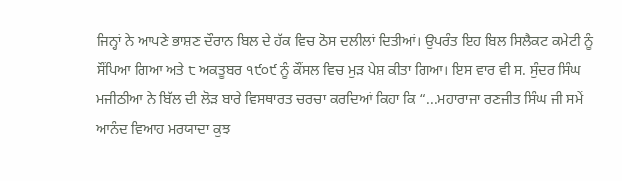ਜਿਨ੍ਹਾਂ ਨੇ ਆਪਣੇ ਭਾਸ਼ਣ ਦੌਰਾਨ ਬਿਲ ਦੇ ਹੱਕ ਵਿਚ ਠੋਸ ਦਲੀਲਾਂ ਦਿਤੀਆਂ। ਉਪਰੰਤ ਇਹ ਬਿਲ ਸਿਲੈਕਟ ਕਮੇਟੀ ਨੂੰ ਸੌਂਪਿਆ ਗਿਆ ਅਤੇ ੮ ਅਕਤੂਬਰ ੧੯੦੯ ਨੂੰ ਕੌਂਸਲ ਵਿਚ ਮੁੜ ਪੇਸ਼ ਕੀਤਾ ਗਿਆ। ਇਸ ਵਾਰ ਵੀ ਸ. ਸੁੰਦਰ ਸਿੰਘ ਮਜੀਠੀਆ ਨੇ ਬਿੱਲ ਦੀ ਲੋੜ ਬਾਰੇ ਵਿਸਥਾਰਤ ਚਰਚਾ ਕਰਦਿਆਂ ਕਿਹਾ ਕਿ “...ਮਹਾਰਾਜਾ ਰਣਜੀਤ ਸਿੰਘ ਜੀ ਸਮੇਂ ਆਨੰਦ ਵਿਆਹ ਮਰਯਾਦਾ ਕੁਝ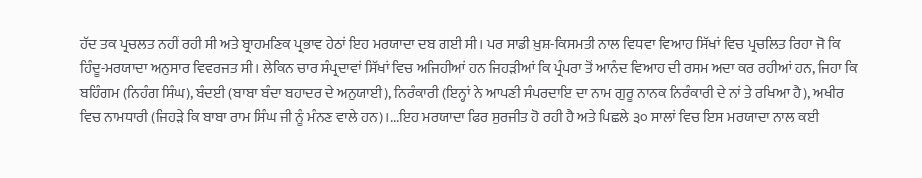ਹੱਦ ਤਕ ਪ੍ਰਚਲਤ ਨਹੀਂ ਰਹੀ ਸੀ ਅਤੇ ਬ੍ਰਾਹਮਣਿਕ ਪ੍ਰਭਾਵ ਹੇਠਾਂ ਇਹ ਮਰਯਾਦਾ ਦਬ ਗਈ ਸੀ। ਪਰ ਸਾਡੀ ਖ਼ੁਸ਼-ਕਿਸਮਤੀ ਨਾਲ ਵਿਧਵਾ ਵਿਆਹ ਸਿੱਖਾਂ ਵਿਚ ਪ੍ਰਚਲਿਤ ਰਿਹਾ ਜੋ ਕਿ ਹਿੰਦੂ-ਮਰਯਾਦਾ ਅਨੁਸਾਰ ਵਿਵਰਜਤ ਸੀ। ਲੇਕਿਨ ਚਾਰ ਸੰਪ੍ਰਦਾਵਾਂ ਸਿੱਖਾਂ ਵਿਚ ਅਜਿਹੀਆਂ ਹਨ ਜਿਹੜੀਆਂ ਕਿ ਪ੍ਰੰਪਰਾ ਤੋਂ ਆਨੰਦ ਵਿਆਹ ਦੀ ਰਸਮ ਅਦਾ ਕਰ ਰਹੀਆਂ ਹਨ, ਜਿਹਾ ਕਿ ਬਹਿੰਗਮ (ਨਿਹੰਗ ਸਿੰਘ), ਬੰਦਈ (ਬਾਬਾ ਬੰਦਾ ਬਹਾਦਰ ਦੇ ਅਨੁਯਾਈ), ਨਿਰੰਕਾਰੀ (ਇਨ੍ਹਾਂ ਨੇ ਆਪਣੀ ਸੰਪਰਦਾਇ ਦਾ ਨਾਮ ਗੁਰੂ ਨਾਨਕ ਨਿਰੰਕਾਰੀ ਦੇ ਨਾਂ ਤੇ ਰਖਿਆ ਹੈ), ਅਖੀਰ ਵਿਚ ਨਾਮਧਾਰੀ (ਜਿਹੜੇ ਕਿ ਬਾਬਾ ਰਾਮ ਸਿੰਘ ਜੀ ਨੂੰ ਮੰਨਣ ਵਾਲੇ ਹਨ)।...ਇਹ ਮਰਯਾਦਾ ਫਿਰ ਸੁਰਜੀਤ ਹੋ ਰਹੀ ਹੈ ਅਤੇ ਪਿਛਲੇ ੩੦ ਸਾਲਾਂ ਵਿਚ ਇਸ ਮਰਯਾਦਾ ਨਾਲ ਕਈ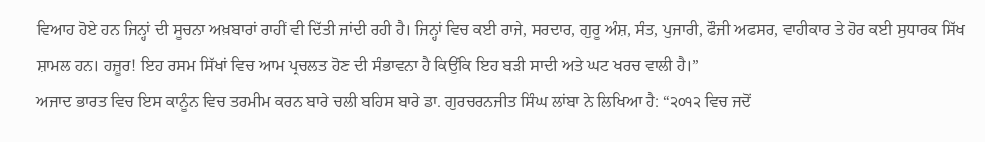ਵਿਆਹ ਹੋਏ ਹਨ ਜਿਨ੍ਹਾਂ ਦੀ ਸੂਚਨਾ ਅਖ਼ਬਾਰਾਂ ਰਾਹੀਂ ਵੀ ਦਿੱਤੀ ਜਾਂਦੀ ਰਹੀ ਹੈ। ਜਿਨ੍ਹਾਂ ਵਿਚ ਕਈ ਰਾਜੇ, ਸਰਦਾਰ, ਗੁਰੂ ਅੰਸ਼, ਸੰਤ, ਪੁਜਾਰੀ, ਫੌਜੀ ਅਫਸਰ, ਵਾਹੀਕਾਰ ਤੇ ਹੋਰ ਕਈ ਸੁਧਾਰਕ ਸਿੱਖ ਸ਼ਾਮਲ ਹਨ। ਹਜ਼ੂਰ! ਇਹ ਰਸਮ ਸਿੱਖਾਂ ਵਿਚ ਆਮ ਪ੍ਰਚਲਤ ਹੋਣ ਦੀ ਸੰਭਾਵਨਾ ਹੈ ਕਿਉਂਕਿ ਇਹ ਬੜੀ ਸਾਦੀ ਅਤੇ ਘਟ ਖਰਚ ਵਾਲੀ ਹੈ।”
ਅਜਾਦ ਭਾਰਤ ਵਿਚ ਇਸ ਕਾਨੂੰਨ ਵਿਚ ਤਰਮੀਮ ਕਰਨ ਬਾਰੇ ਚਲੀ ਬਹਿਸ ਬਾਰੇ ਡਾ. ਗੁਰਚਰਨਜੀਤ ਸਿੰਘ ਲਾਂਬਾ ਨੇ ਲਿਖਿਆ ਹੈ: “੨੦੧੨ ਵਿਚ ਜਦੋਂ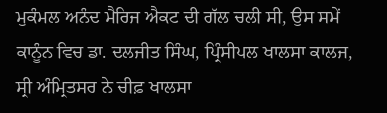ਮੁਕੰਮਲ ਅਨੰਦ ਮੈਰਿਜ ਐਕਟ ਦੀ ਗੱਲ ਚਲੀ ਸੀ, ਉਸ ਸਮੇਂ ਕਾਨੂੰਨ ਵਿਚ ਡਾ. ਦਲਜੀਤ ਸਿੰਘ, ਪ੍ਰਿੰਸੀਪਲ ਖਾਲਸਾ ਕਾਲਜ, ਸ੍ਰੀ ਅੰਮ੍ਰਿਤਸਰ ਨੇ ਚੀਫ਼ ਖਾਲਸਾ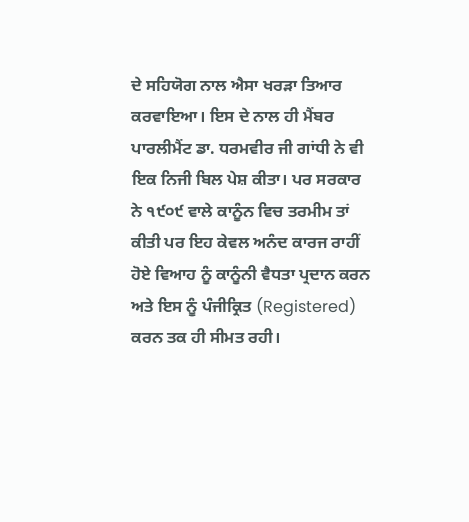ਦੇ ਸਹਿਯੋਗ ਨਾਲ ਐਸਾ ਖਰੜਾ ਤਿਆਰ ਕਰਵਾਇਆ। ਇਸ ਦੇ ਨਾਲ ਹੀ ਮੈਂਬਰ ਪਾਰਲੀਮੈਂਟ ਡਾ. ਧਰਮਵੀਰ ਜੀ ਗਾਂਧੀ ਨੇ ਵੀ ਇਕ ਨਿਜੀ ਬਿਲ ਪੇਸ਼ ਕੀਤਾ। ਪਰ ਸਰਕਾਰ ਨੇ ੧੯੦੯ ਵਾਲੇ ਕਾਨੂੰਨ ਵਿਚ ਤਰਮੀਮ ਤਾਂ ਕੀਤੀ ਪਰ ਇਹ ਕੇਵਲ ਅਨੰਦ ਕਾਰਜ ਰਾਹੀਂ ਹੋਏ ਵਿਆਹ ਨੂੰ ਕਾਨੂੰਨੀ ਵੈਧਤਾ ਪ੍ਰਦਾਨ ਕਰਨ ਅਤੇ ਇਸ ਨੂੰ ਪੰਜੀਕ੍ਰਿਤ (Registered) ਕਰਨ ਤਕ ਹੀ ਸੀਮਤ ਰਹੀ।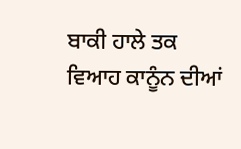ਬਾਕੀ ਹਾਲੇ ਤਕ ਵਿਆਹ ਕਾਨੂੰਨ ਦੀਆਂ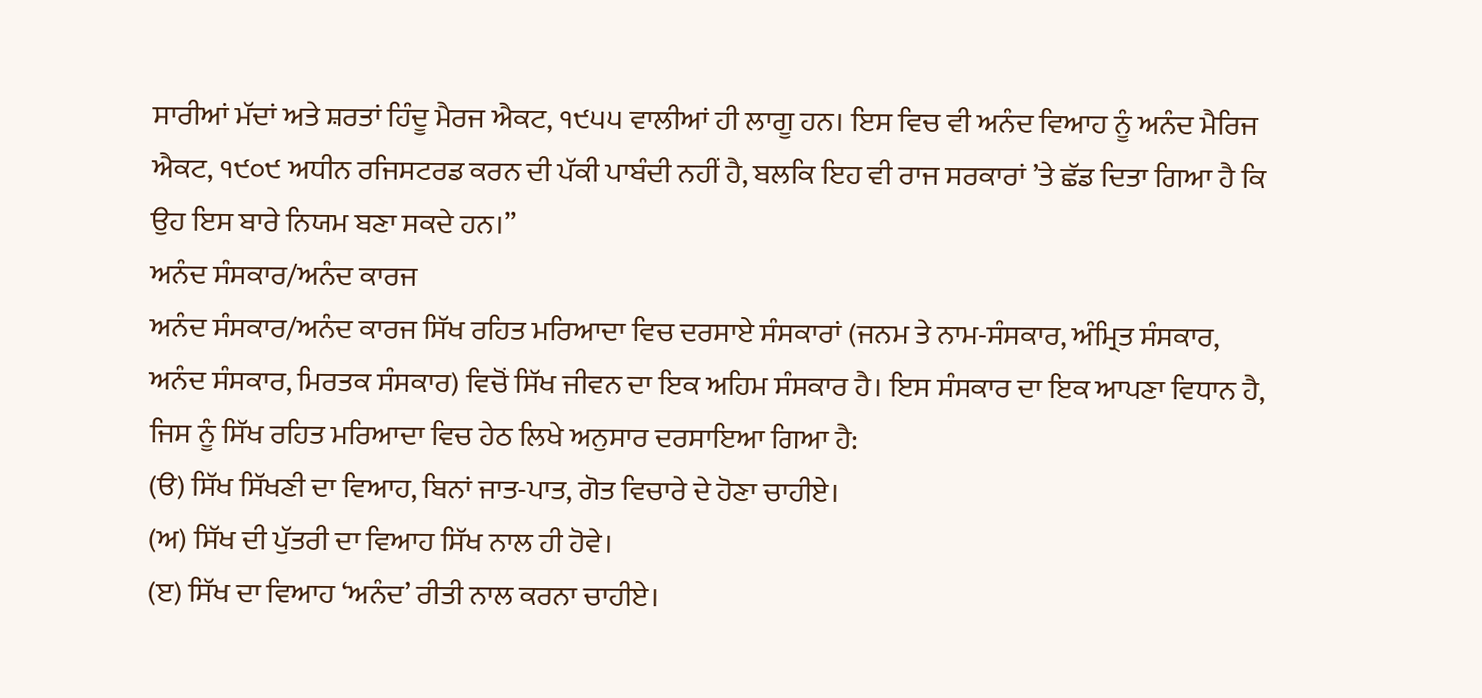ਸਾਰੀਆਂ ਮੱਦਾਂ ਅਤੇ ਸ਼ਰਤਾਂ ਹਿੰਦੂ ਮੈਰਜ ਐਕਟ, ੧੯੫੫ ਵਾਲੀਆਂ ਹੀ ਲਾਗੂ ਹਨ। ਇਸ ਵਿਚ ਵੀ ਅਨੰਦ ਵਿਆਹ ਨੂੰ ਅਨੰਦ ਮੈਰਿਜ ਐਕਟ, ੧੯੦੯ ਅਧੀਨ ਰਜਿਸਟਰਡ ਕਰਨ ਦੀ ਪੱਕੀ ਪਾਬੰਦੀ ਨਹੀਂ ਹੈ, ਬਲਕਿ ਇਹ ਵੀ ਰਾਜ ਸਰਕਾਰਾਂ ’ਤੇ ਛੱਡ ਦਿਤਾ ਗਿਆ ਹੈ ਕਿ ਉਹ ਇਸ ਬਾਰੇ ਨਿਯਮ ਬਣਾ ਸਕਦੇ ਹਨ।”
ਅਨੰਦ ਸੰਸਕਾਰ/ਅਨੰਦ ਕਾਰਜ
ਅਨੰਦ ਸੰਸਕਾਰ/ਅਨੰਦ ਕਾਰਜ ਸਿੱਖ ਰਹਿਤ ਮਰਿਆਦਾ ਵਿਚ ਦਰਸਾਏ ਸੰਸਕਾਰਾਂ (ਜਨਮ ਤੇ ਨਾਮ-ਸੰਸਕਾਰ, ਅੰਮ੍ਰਿਤ ਸੰਸਕਾਰ, ਅਨੰਦ ਸੰਸਕਾਰ, ਮਿਰਤਕ ਸੰਸਕਾਰ) ਵਿਚੋਂ ਸਿੱਖ ਜੀਵਨ ਦਾ ਇਕ ਅਹਿਮ ਸੰਸਕਾਰ ਹੈ। ਇਸ ਸੰਸਕਾਰ ਦਾ ਇਕ ਆਪਣਾ ਵਿਧਾਨ ਹੈ, ਜਿਸ ਨੂੰ ਸਿੱਖ ਰਹਿਤ ਮਰਿਆਦਾ ਵਿਚ ਹੇਠ ਲਿਖੇ ਅਨੁਸਾਰ ਦਰਸਾਇਆ ਗਿਆ ਹੈ:
(ੳ) ਸਿੱਖ ਸਿੱਖਣੀ ਦਾ ਵਿਆਹ, ਬਿਨਾਂ ਜਾਤ-ਪਾਤ, ਗੋਤ ਵਿਚਾਰੇ ਦੇ ਹੋਣਾ ਚਾਹੀਏ।
(ਅ) ਸਿੱਖ ਦੀ ਪੁੱਤਰੀ ਦਾ ਵਿਆਹ ਸਿੱਖ ਨਾਲ ਹੀ ਹੋਵੇ।
(ੲ) ਸਿੱਖ ਦਾ ਵਿਆਹ ‘ਅਨੰਦ’ ਰੀਤੀ ਨਾਲ ਕਰਨਾ ਚਾਹੀਏ।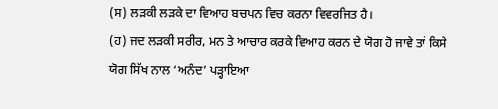(ਸ) ਲੜਕੀ ਲੜਕੇ ਦਾ ਵਿਆਹ ਬਚਪਨ ਵਿਚ ਕਰਨਾ ਵਿਵਰਜਿਤ ਹੈ।
(ਹ) ਜਦ ਲੜਕੀ ਸਰੀਰ, ਮਨ ਤੇ ਆਚਾਰ ਕਰਕੇ ਵਿਆਹ ਕਰਨ ਦੇ ਯੋਗ ਹੋ ਜਾਵੇ ਤਾਂ ਕਿਸੇ ਯੋਗ ਸਿੱਖ ਨਾਲ ‘ਅਨੰਦ’ ਪੜ੍ਹਾਇਆ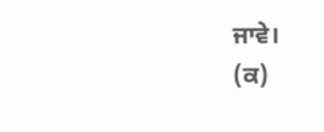ਜਾਵੇ।
(ਕ)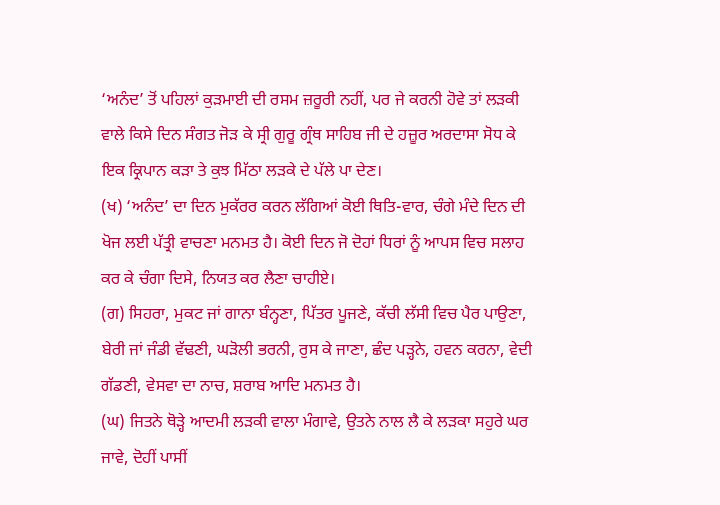‘ਅਨੰਦ’ ਤੋਂ ਪਹਿਲਾਂ ਕੁੜਮਾਈ ਦੀ ਰਸਮ ਜ਼ਰੂਰੀ ਨਹੀਂ, ਪਰ ਜੇ ਕਰਨੀ ਹੋਵੇ ਤਾਂ ਲੜਕੀ ਵਾਲੇ ਕਿਸੇ ਦਿਨ ਸੰਗਤ ਜੋੜ ਕੇ ਸ੍ਰੀ ਗੁਰੂ ਗ੍ਰੰਥ ਸਾਹਿਬ ਜੀ ਦੇ ਹਜ਼ੂਰ ਅਰਦਾਸਾ ਸੋਧ ਕੇ ਇਕ ਕ੍ਰਿਪਾਨ ਕੜਾ ਤੇ ਕੁਝ ਮਿੱਠਾ ਲੜਕੇ ਦੇ ਪੱਲੇ ਪਾ ਦੇਣ।
(ਖ) ‘ਅਨੰਦ’ ਦਾ ਦਿਨ ਮੁਕੱਰਰ ਕਰਨ ਲੱਗਿਆਂ ਕੋਈ ਥਿਤਿ-ਵਾਰ, ਚੰਗੇ ਮੰਦੇ ਦਿਨ ਦੀ ਖੋਜ ਲਈ ਪੱਤ੍ਰੀ ਵਾਚਣਾ ਮਨਮਤ ਹੈ। ਕੋਈ ਦਿਨ ਜੋ ਦੋਹਾਂ ਧਿਰਾਂ ਨੂੰ ਆਪਸ ਵਿਚ ਸਲਾਹ ਕਰ ਕੇ ਚੰਗਾ ਦਿਸੇ, ਨਿਯਤ ਕਰ ਲੈਣਾ ਚਾਹੀਏ।
(ਗ) ਸਿਹਰਾ, ਮੁਕਟ ਜਾਂ ਗਾਨਾ ਬੰਨ੍ਹਣਾ, ਪਿੱਤਰ ਪੂਜਣੇ, ਕੱਚੀ ਲੱਸੀ ਵਿਚ ਪੈਰ ਪਾਉਣਾ, ਬੇਰੀ ਜਾਂ ਜੰਡੀ ਵੱਢਣੀ, ਘੜੋਲੀ ਭਰਨੀ, ਰੁਸ ਕੇ ਜਾਣਾ, ਛੰਦ ਪੜ੍ਹਨੇ, ਹਵਨ ਕਰਨਾ, ਵੇਦੀ ਗੱਡਣੀ, ਵੇਸਵਾ ਦਾ ਨਾਚ, ਸ਼ਰਾਬ ਆਦਿ ਮਨਮਤ ਹੈ।
(ਘ) ਜਿਤਨੇ ਥੋੜ੍ਹੇ ਆਦਮੀ ਲੜਕੀ ਵਾਲਾ ਮੰਗਾਵੇ, ਉਤਨੇ ਨਾਲ ਲੈ ਕੇ ਲੜਕਾ ਸਹੁਰੇ ਘਰ ਜਾਵੇ, ਦੋਹੀਂ ਪਾਸੀਂ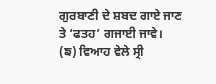ਗੁਰਬਾਣੀ ਦੇ ਸ਼ਬਦ ਗਾਏ ਜਾਣ ਤੇ ‘ਫਤਹ’ ਗਜਾਈ ਜਾਵੇ।
(ਙ) ਵਿਆਹ ਵੇਲੇ ਸ੍ਰੀ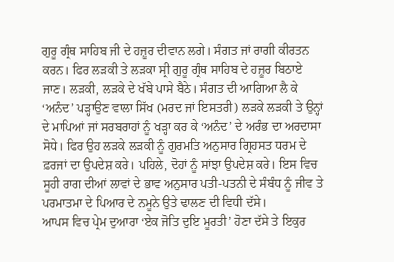ਗੁਰੂ ਗ੍ਰੰਥ ਸਾਹਿਬ ਜੀ ਦੇ ਹਜ਼ੂਰ ਦੀਵਾਨ ਲਗੇ। ਸੰਗਤ ਜਾਂ ਰਾਗੀ ਕੀਰਤਨ ਕਰਨ। ਫਿਰ ਲੜਕੀ ਤੇ ਲੜਕਾ ਸ੍ਰੀ ਗੁਰੂ ਗ੍ਰੰਥ ਸਾਹਿਬ ਦੇ ਹਜ਼ੂਰ ਬਿਠਾਏ ਜਾਣ। ਲੜਕੀ, ਲੜਕੇ ਦੇ ਖੱਬੇ ਪਾਸੇ ਬੈਠੇ। ਸੰਗਤ ਦੀ ਆਗਿਆ ਲੈ ਕੇ ‘ਅਨੰਦ’ ਪੜ੍ਹਾਉਣ ਵਾਲਾ ਸਿੱਖ (ਮਰਦ ਜਾਂ ਇਸਤਰੀ) ਲੜਕੇ ਲੜਕੀ ਤੇ ਉਨ੍ਹਾਂ ਦੇ ਮਾਪਿਆਂ ਜਾਂ ਸਰਬਰਾਹਾਂ ਨੂੰ ਖੜ੍ਹਾ ਕਰ ਕੇ ‘ਅਨੰਦ’ ਦੇ ਅਰੰਭ ਦਾ ਅਰਦਾਸਾ ਸੋਧੇ। ਫਿਰ ਉਹ ਲੜਕੇ ਲੜਕੀ ਨੂੰ ਗੁਰਮਤਿ ਅਨੁਸਾਰ ਗ੍ਰਿਹਸਤ ਧਰਮ ਦੇ ਫ਼ਰਜਾਂ ਦਾ ਉਪਦੇਸ਼ ਕਰੇ। ਪਹਿਲੇ, ਦੋਹਾਂ ਨੂੰ ਸਾਂਝਾ ਉਪਦੇਸ਼ ਕਰੇ। ਇਸ ਵਿਚ ਸੂਹੀ ਰਾਗ ਦੀਆਂ ਲਾਵਾਂ ਦੇ ਭਾਵ ਅਨੁਸਾਰ ਪਤੀ-ਪਤਨੀ ਦੇ ਸੰਬੰਧ ਨੂੰ ਜੀਵ ਤੇ ਪਰਮਾਤਮਾ ਦੇ ਪਿਆਰ ਦੇ ਨਮੂਨੇ ਉਤੇ ਢਾਲਣ ਦੀ ਵਿਧੀ ਦੱਸੇ।
ਆਪਸ ਵਿਚ ਪ੍ਰੇਮ ਦੁਆਰਾ ‘ਏਕ ਜੋਤਿ ਦੁਇ ਮੂਰਤੀ’ ਹੋਣਾ ਦੱਸੇ ਤੇ ਇਕੁਰ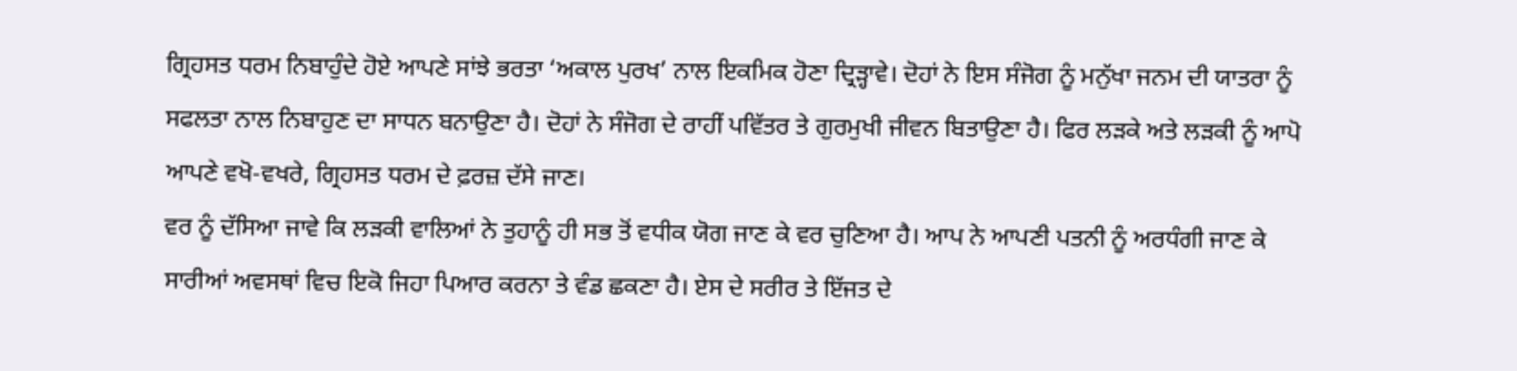ਗ੍ਰਿਹਸਤ ਧਰਮ ਨਿਬਾਹੁੰਦੇ ਹੋਏ ਆਪਣੇ ਸਾਂਝੇ ਭਰਤਾ ‘ਅਕਾਲ ਪੁਰਖ’ ਨਾਲ ਇਕਮਿਕ ਹੋਣਾ ਦ੍ਰਿੜ੍ਹਾਵੇ। ਦੋਹਾਂ ਨੇ ਇਸ ਸੰਜੋਗ ਨੂੰ ਮਨੁੱਖਾ ਜਨਮ ਦੀ ਯਾਤਰਾ ਨੂੰ ਸਫਲਤਾ ਨਾਲ ਨਿਬਾਹੁਣ ਦਾ ਸਾਧਨ ਬਨਾਉਣਾ ਹੈ। ਦੋਹਾਂ ਨੇ ਸੰਜੋਗ ਦੇ ਰਾਹੀਂ ਪਵਿੱਤਰ ਤੇ ਗੁਰਮੁਖੀ ਜੀਵਨ ਬਿਤਾਉਣਾ ਹੈ। ਫਿਰ ਲੜਕੇ ਅਤੇ ਲੜਕੀ ਨੂੰ ਆਪੋ ਆਪਣੇ ਵਖੋ-ਵਖਰੇ, ਗ੍ਰਿਹਸਤ ਧਰਮ ਦੇ ਫ਼ਰਜ਼ ਦੱਸੇ ਜਾਣ।
ਵਰ ਨੂੰ ਦੱਸਿਆ ਜਾਵੇ ਕਿ ਲੜਕੀ ਵਾਲਿਆਂ ਨੇ ਤੁਹਾਨੂੰ ਹੀ ਸਭ ਤੋਂ ਵਧੀਕ ਯੋਗ ਜਾਣ ਕੇ ਵਰ ਚੁਣਿਆ ਹੈ। ਆਪ ਨੇ ਆਪਣੀ ਪਤਨੀ ਨੂੰ ਅਰਧੰਗੀ ਜਾਣ ਕੇ ਸਾਰੀਆਂ ਅਵਸਥਾਂ ਵਿਚ ਇਕੋ ਜਿਹਾ ਪਿਆਰ ਕਰਨਾ ਤੇ ਵੰਡ ਛਕਣਾ ਹੈ। ਏਸ ਦੇ ਸਰੀਰ ਤੇ ਇੱਜਤ ਦੇ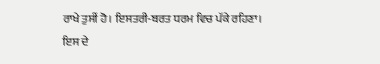ਰਾਖੇ ਤੁਸੀਂ ਹੋ। ਇਸਤਰੀ-ਬਰਤ ਧਰਮ ਵਿਚ ਪੱਕੇ ਰਹਿਣਾ। ਇਸ ਦੇ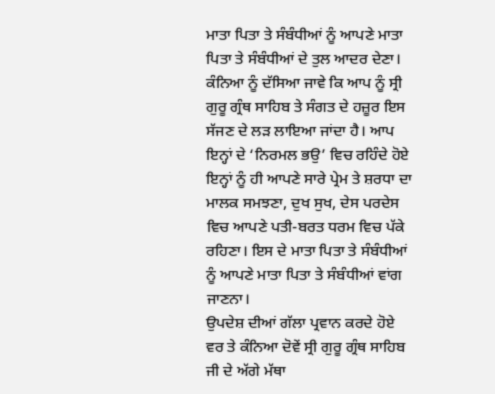ਮਾਤਾ ਪਿਤਾ ਤੇ ਸੰਬੰਧੀਆਂ ਨੂੰ ਆਪਣੇ ਮਾਤਾ ਪਿਤਾ ਤੇ ਸੰਬੰਧੀਆਂ ਦੇ ਤੁਲ ਆਦਰ ਦੇਣਾ।
ਕੰਨਿਆ ਨੂੰ ਦੱਸਿਆ ਜਾਵੇ ਕਿ ਆਪ ਨੂੰ ਸ੍ਰੀ ਗੁਰੂ ਗ੍ਰੰਥ ਸਾਹਿਬ ਤੇ ਸੰਗਤ ਦੇ ਹਜ਼ੂਰ ਇਸ ਸੱਜਣ ਦੇ ਲੜ ਲਾਇਆ ਜਾਂਦਾ ਹੈ। ਆਪ ਇਨ੍ਹਾਂ ਦੇ ‘ਨਿਰਮਲ ਭਉ’ ਵਿਚ ਰਹਿੰਦੇ ਹੋਏ ਇਨ੍ਹਾਂ ਨੂੰ ਹੀ ਆਪਣੇ ਸਾਰੇ ਪ੍ਰੇਮ ਤੇ ਸ਼ਰਧਾ ਦਾ ਮਾਲਕ ਸਮਝਣਾ, ਦੁਖ ਸੁਖ, ਦੇਸ ਪਰਦੇਸ ਵਿਚ ਆਪਣੇ ਪਤੀ-ਬਰਤ ਧਰਮ ਵਿਚ ਪੱਕੇ ਰਹਿਣਾ। ਇਸ ਦੇ ਮਾਤਾ ਪਿਤਾ ਤੇ ਸੰਬੰਧੀਆਂ ਨੂੰ ਆਪਣੇ ਮਾਤਾ ਪਿਤਾ ਤੇ ਸੰਬੰਧੀਆਂ ਵਾਂਗ ਜਾਣਨਾ।
ਉਪਦੇਸ਼ ਦੀਆਂ ਗੱਲਾ ਪ੍ਰਵਾਨ ਕਰਦੇ ਹੋਏ ਵਰ ਤੇ ਕੰਨਿਆ ਦੋਵੇਂ ਸ੍ਰੀ ਗੁਰੂ ਗ੍ਰੰਥ ਸਾਹਿਬ ਜੀ ਦੇ ਅੱਗੇ ਮੱਥਾ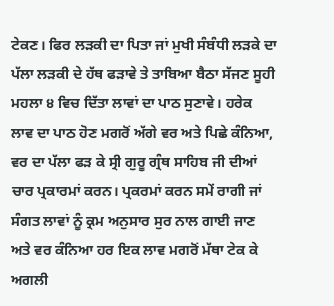ਟੇਕਣ। ਫਿਰ ਲੜਕੀ ਦਾ ਪਿਤਾ ਜਾਂ ਮੁਖੀ ਸੰਬੰਧੀ ਲੜਕੇ ਦਾ ਪੱਲਾ ਲੜਕੀ ਦੇ ਹੱਥ ਫੜਾਵੇ ਤੇ ਤਾਬਿਆ ਬੈਠਾ ਸੱਜਣ ਸੂਹੀ ਮਹਲਾ ੪ ਵਿਚ ਦਿੱਤਾ ਲਾਵਾਂ ਦਾ ਪਾਠ ਸੁਣਾਵੇ। ਹਰੇਕ ਲਾਵ ਦਾ ਪਾਠ ਹੋਣ ਮਗਰੋਂ ਅੱਗੇ ਵਰ ਅਤੇ ਪਿਛੇ ਕੰਨਿਆ, ਵਰ ਦਾ ਪੱਲਾ ਫੜ ਕੇ ਸ੍ਰੀ ਗੁਰੂ ਗ੍ਰੰਥ ਸਾਹਿਬ ਜੀ ਦੀਆਂ ਚਾਰ ਪ੍ਰਕਾਰਮਾਂ ਕਰਨ। ਪ੍ਰਕਰਮਾਂ ਕਰਨ ਸਮੇਂ ਰਾਗੀ ਜਾਂ ਸੰਗਤ ਲਾਵਾਂ ਨੂੰ ਕ੍ਰਮ ਅਨੁਸਾਰ ਸੁਰ ਨਾਲ ਗਾਈ ਜਾਣ ਅਤੇ ਵਰ ਕੰਨਿਆ ਹਰ ਇਕ ਲਾਵ ਮਗਰੋਂ ਮੱਥਾ ਟੇਕ ਕੇ ਅਗਲੀ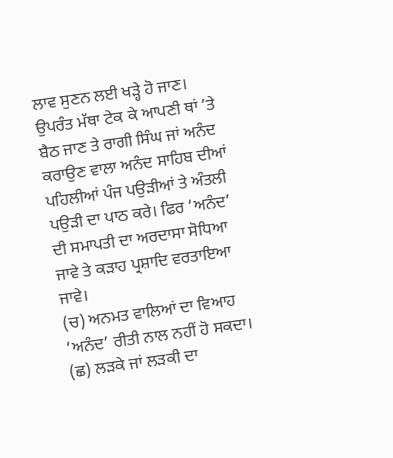ਲਾਵ ਸੁਣਨ ਲਈ ਖੜ੍ਹੇ ਹੋ ਜਾਣ। ਉਪਰੰਤ ਮੱਥਾ ਟੇਕ ਕੇ ਆਪਣੀ ਥਾਂ ’ਤੇ ਬੈਠ ਜਾਣ ਤੇ ਰਾਗੀ ਸਿੰਘ ਜਾਂ ਅਨੰਦ ਕਰਾਉਣ ਵਾਲਾ ਅਨੰਦ ਸਾਹਿਬ ਦੀਆਂ ਪਹਿਲੀਆਂ ਪੰਜ ਪਉੜੀਆਂ ਤੇ ਅੰਤਲੀ ਪਉੜੀ ਦਾ ਪਾਠ ਕਰੇ। ਫਿਰ ‘ਅਨੰਦ’ ਦੀ ਸਮਾਪਤੀ ਦਾ ਅਰਦਾਸਾ ਸੋਧਿਆ ਜਾਵੇ ਤੇ ਕੜਾਹ ਪ੍ਰਸ਼ਾਦਿ ਵਰਤਾਇਆ ਜਾਵੇ।
(ਚ) ਅਨਮਤ ਵਾਲਿਆਂ ਦਾ ਵਿਆਹ ‘ਅਨੰਦ’ ਰੀਤੀ ਨਾਲ ਨਹੀਂ ਹੋ ਸਕਦਾ।
(ਛ) ਲੜਕੇ ਜਾਂ ਲੜਕੀ ਦਾ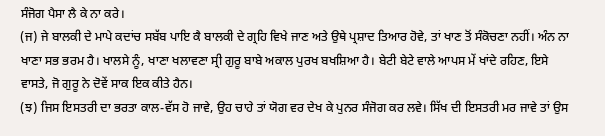ਸੰਜੋਗ ਪੈਸਾ ਲੈ ਕੇ ਨਾ ਕਰੇ।
(ਜ) ਜੇ ਬਾਲਕੀ ਦੇ ਮਾਪੇ ਕਦਾਂਚ ਸਬੱਬ ਪਾਇ ਕੈ ਬਾਲਕੀ ਦੇ ਗ੍ਰਹਿ ਵਿਖੇ ਜਾਣ ਅਤੇ ਉਥੇ ਪ੍ਰਸ਼ਾਦ ਤਿਆਰ ਹੋਵੇ, ਤਾਂ ਖਾਣ ਤੋਂ ਸੰਕੋਚਣਾ ਨਹੀਂ। ਅੰਨ ਨਾ ਖਾਣਾ ਸਭ ਭਰਮ ਹੈ। ਖਾਲਸੇ ਨੂੰ, ਖਾਣਾ ਖਲਾਵਣਾ ਸ੍ਰੀ ਗੁਰੂ ਬਾਬੇ ਅਕਾਲ ਪੁਰਖ ਬਖਸ਼ਿਆ ਹੈ। ਬੇਟੀ ਬੇਟੇ ਵਾਲੇ ਆਪਸ ਮੇਂ ਖਾਂਦੇ ਰਹਿਣ, ਇਸੇ ਵਾਸਤੇ, ਜੋ ਗੁਰੂ ਨੇ ਦੋਵੇਂ ਸਾਕ ਇਕ ਕੀਤੇ ਹੈਨ।
(ਝ) ਜਿਸ ਇਸਤਰੀ ਦਾ ਭਰਤਾ ਕਾਲ-ਵੱਸ ਹੋ ਜਾਵੇ, ਉਹ ਚਾਹੇ ਤਾਂ ਯੋਗ ਵਰ ਦੇਖ ਕੇ ਪੁਨਰ ਸੰਜੋਗ ਕਰ ਲਵੇ। ਸਿੱਖ ਦੀ ਇਸਤਰੀ ਮਰ ਜਾਵੇ ਤਾਂ ਉਸ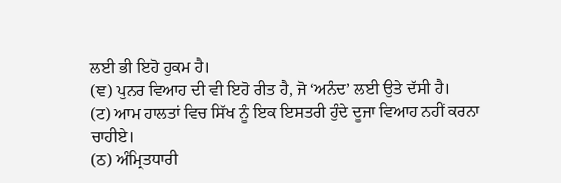ਲਈ ਭੀ ਇਹੋ ਹੁਕਮ ਹੈ।
(ਞ) ਪੁਨਰ ਵਿਆਹ ਦੀ ਵੀ ਇਹੋ ਰੀਤ ਹੈ, ਜੋ ‘ਅਨੰਦ’ ਲਈ ਉਤੇ ਦੱਸੀ ਹੈ।
(ਟ) ਆਮ ਹਾਲਤਾਂ ਵਿਚ ਸਿੱਖ ਨੂੰ ਇਕ ਇਸਤਰੀ ਹੁੰਦੇ ਦੂਜਾ ਵਿਆਹ ਨਹੀਂ ਕਰਨਾ ਚਾਹੀਏ।
(ਠ) ਅੰਮ੍ਰਿਤਧਾਰੀ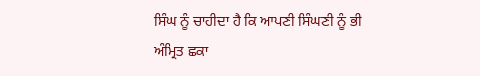ਸਿੰਘ ਨੂੰ ਚਾਹੀਦਾ ਹੈ ਕਿ ਆਪਣੀ ਸਿੰਘਣੀ ਨੂੰ ਭੀ ਅੰਮ੍ਰਿਤ ਛਕਾ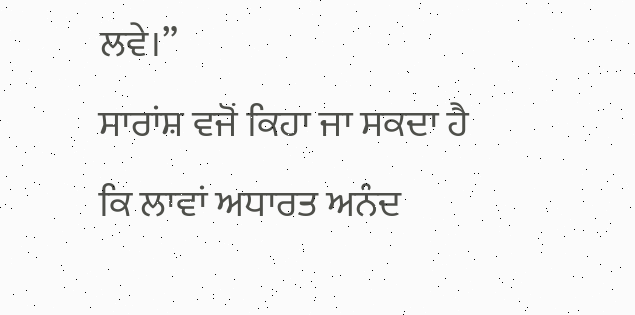ਲਵੇ।”
ਸਾਰਾਂਸ਼ ਵਜੋਂ ਕਿਹਾ ਜਾ ਸਕਦਾ ਹੈ ਕਿ ਲਾਵਾਂ ਅਧਾਰਤ ਅਨੰਦ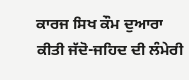ਕਾਰਜ ਸਿਖ ਕੌਮ ਦੁਆਰਾ ਕੀਤੀ ਜੱਦੋ-ਜਹਿਦ ਦੀ ਲੰਮੇਰੀ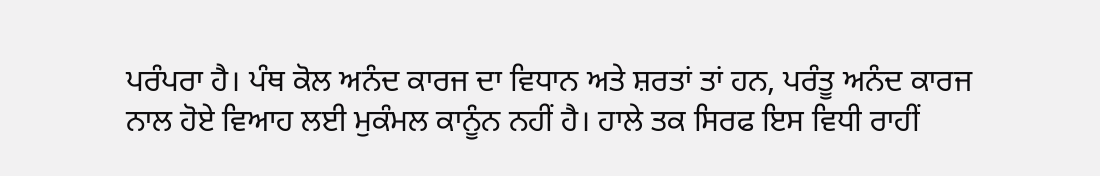ਪਰੰਪਰਾ ਹੈ। ਪੰਥ ਕੋਲ ਅਨੰਦ ਕਾਰਜ ਦਾ ਵਿਧਾਨ ਅਤੇ ਸ਼ਰਤਾਂ ਤਾਂ ਹਨ, ਪਰੰਤੂ ਅਨੰਦ ਕਾਰਜ ਨਾਲ ਹੋਏ ਵਿਆਹ ਲਈ ਮੁਕੰਮਲ ਕਾਨੂੰਨ ਨਹੀਂ ਹੈ। ਹਾਲੇ ਤਕ ਸਿਰਫ ਇਸ ਵਿਧੀ ਰਾਹੀਂ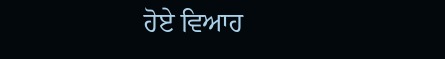ਹੋਏ ਵਿਆਹ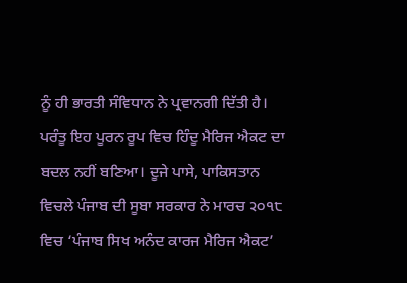ਨੂੰ ਹੀ ਭਾਰਤੀ ਸੰਵਿਧਾਨ ਨੇ ਪ੍ਰਵਾਨਗੀ ਦਿੱਤੀ ਹੈ। ਪਰੰਤੂ ਇਹ ਪੂਰਨ ਰੂਪ ਵਿਚ ਹਿੰਦੂ ਮੈਰਿਜ ਐਕਟ ਦਾ ਬਦਲ ਨਹੀਂ ਬਣਿਆ। ਦੂਜੇ ਪਾਸੇ, ਪਾਕਿਸਤਾਨ ਵਿਚਲੇ ਪੰਜਾਬ ਦੀ ਸੂਬਾ ਸਰਕਾਰ ਨੇ ਮਾਰਚ ੨੦੧੮ ਵਿਚ ‘ਪੰਜਾਬ ਸਿਖ ਅਨੰਦ ਕਾਰਜ ਮੈਰਿਜ ਐਕਟ’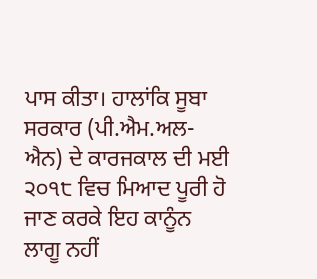ਪਾਸ ਕੀਤਾ। ਹਾਲਾਂਕਿ ਸੂਬਾ ਸਰਕਾਰ (ਪੀ.ਐਮ.ਅਲ-ਐਨ) ਦੇ ਕਾਰਜਕਾਲ ਦੀ ਮਈ ੨੦੧੮ ਵਿਚ ਮਿਆਦ ਪੂਰੀ ਹੋ ਜਾਣ ਕਰਕੇ ਇਹ ਕਾਨੂੰਨ ਲਾਗੂ ਨਹੀਂ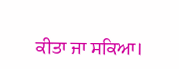ਕੀਤਾ ਜਾ ਸਕਿਆ।